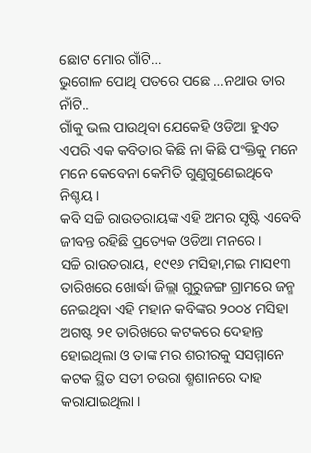ଛୋଟ ମୋର ଗାଁଟି…
ଭୁଗୋଳ ପୋଥି ପତରେ ପଛେ …ନଥାଉ ତାର ନାଁଟି..
ଗାଁକୁ ଭଲ ପାଉଥିବା ଯେକେହି ଓଡିଆ ହୁଏତ ଏପରି ଏକ କବିତାର କିଛି ନା କିଛି ପଂକ୍ତିକୁ ମନେ ମନେ କେବେନା କେମିତି ଗୁଣୁଗୁଣେଇଥିବେ ନିଶ୍ଚୟ ।
କବି ସଚ୍ଚି ରାଉତରାୟଙ୍କ ଏହି ଅମର ସୃଷ୍ଟି ଏବେବି ଜୀବନ୍ତ ରହିଛି ପ୍ରତ୍ୟେକ ଓଡିଆ ମନରେ ।
ସଚ୍ଚି ରାଉତରାୟ, ୧୯୧୬ ମସିହା,ମଇ ମାସ୧୩ ତାରିଖରେ ଖୋର୍ଦ୍ଧା ଜିଲ୍ଲା ଗୁରୁଜଙ୍ଗ ଗ୍ରାମରେ ଜନ୍ମ ନେଇଥିବା ଏହି ମହାନ କବିଙ୍କର ୨୦୦୪ ମସିହା ଅଗଷ୍ଟ ୨୧ ତାରିଖରେ କଟକରେ ଦେହାନ୍ତ ହୋଇଥିଲା ଓ ତାଙ୍କ ମର ଶରୀରକୁ ସସମ୍ମାନେ କଟକ ସ୍ଥିତ ସତୀ ଚଉରା ଶ୍ମଶାନରେ ଦାହ କରାଯାଇଥିଲା ।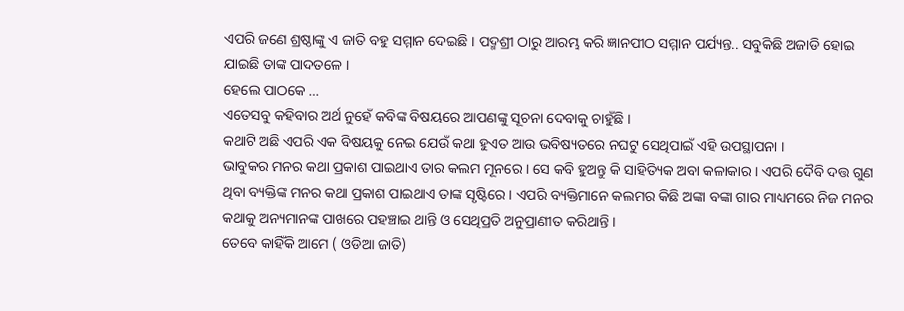ଏପରି ଜଣେ ଶ୍ରଷ୍ଠାଙ୍କୁ ଏ ଜାତି ବହୁ ସମ୍ମାନ ଦେଇଛି । ପଦ୍ମଶ୍ରୀ ଠାରୁ ଆରମ୍ଭ କରି ଜ୍ଞାନପୀଠ ସମ୍ମାନ ପର୍ଯ୍ୟନ୍ତ.. ସବୁକିଛି ଅଜାଡି ହୋଇ ଯାଇଛି ତାଙ୍କ ପାଦତଳେ ।
ହେଲେ ପାଠକେ …
ଏତେସବୁ କହିବାର ଅର୍ଥ ନୁହେଁ କବିଙ୍କ ବିଷୟରେ ଆପଣଙ୍କୁ ସୂଚନା ଦେବାକୁ ଚାହୁଁଛି ।
କଥାଟି ଅଛି ଏପରି ଏକ ବିଷୟକୁ ନେଇ ଯେଉଁ କଥା ହୁଏତ ଆଉ ଭବିଷ୍ୟତରେ ନଘଟୁ ସେଥିପାଇଁ ଏହି ଉପସ୍ଥାପନା ।
ଭାବୁକର ମନର କଥା ପ୍ରକାଶ ପାଇଥାଏ ତାର କଲମ ମୂନରେ । ସେ କବି ହୁଅନ୍ତୁ କି ସାହିତ୍ୟିକ ଅବା କଳାକାର । ଏପରି ଦୈବି ଦତ୍ତ ଗୁଣ ଥିବା ବ୍ୟକ୍ତିଙ୍କ ମନର କଥା ପ୍ରକାଶ ପାଇଥାଏ ତାଙ୍କ ସୃଷ୍ଟିରେ । ଏପରି ବ୍ୟକ୍ତିମାନେ କଲମର କିଛି ଅଙ୍କା ବଙ୍କା ଗାର ମାଧ୍ୟମରେ ନିଜ ମନର କଥାକୁ ଅନ୍ୟମାନଙ୍କ ପାଖରେ ପହଞ୍ଚାଇ ଥାନ୍ତି ଓ ସେଥିପ୍ରତି ଅନୁପ୍ରାଣୀତ କରିଥାନ୍ତି ।
ତେବେ କାହିଁକି ଆମେ ( ଓଡିଆ ଜାତି)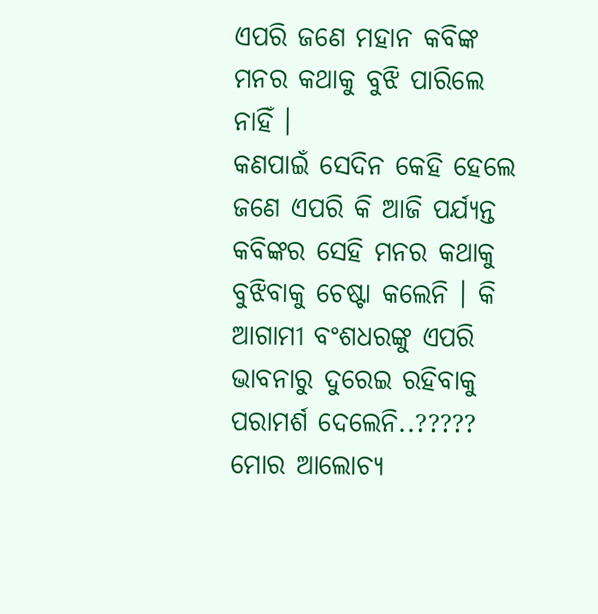ଏପରି ଜଣେ ମହାନ କବିଙ୍କ ମନର କଥାକୁ ବୁଝି ପାରିଲେ ନାହିଁ ।
କଣପାଇଁ ସେଦିନ କେହି ହେଲେ ଜଣେ ଏପରି କି ଆଜି ପର୍ଯ୍ୟନ୍ତ କବିଙ୍କର ସେହି ମନର କଥାକୁ ବୁଝିବାକୁ ଚେଷ୍ଟା କଲେନି । କି ଆଗାମୀ ବଂଶଧରଙ୍କୁ ଏପରି ଭାବନାରୁ ଦୁରେଇ ରହିବାକୁ ପରାମର୍ଶ ଦେଲେନି..?????
ମୋର ଆଲୋଚ୍ୟ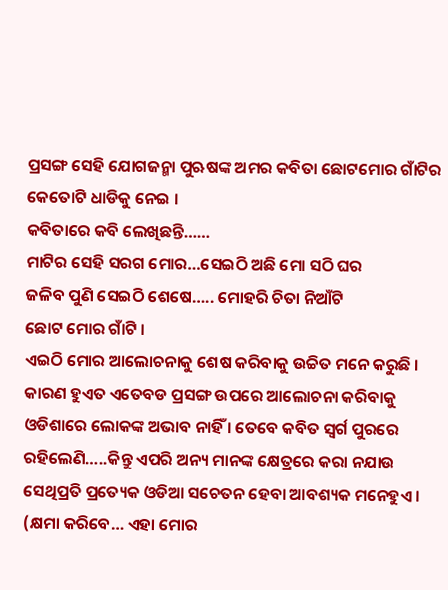ପ୍ରସଙ୍ଗ ସେହି ଯୋଗଜନ୍ମା ପୁଋଷଙ୍କ ଅମର କବିତା ଛୋଟମୋର ଗାଁଟିର କେତୋଟି ଧାଡିକୁ ନେଇ ।
କବିତାରେ କବି ଲେଖିଛନ୍ତି……
ମାଟିର ସେହି ସରଗ ମୋର…ସେଇଠି ଅଛି ମୋ ସଠି ଘର
ଜଳିବ ପୁଣି ସେଇଠି ଶେଷେ….. ମୋହରି ଚିତା ନିଆଁଟି
ଛୋଟ ମୋର ଗାଁଟି ।
ଏଇଠି ମୋର ଆଲୋଚନାକୁ ଶେଷ କରିବାକୁ ଉଚ୍ଚିତ ମନେ କରୁଛି । କାରଣ ହୁଏତ ଏତେବଡ ପ୍ରସଙ୍ଗ ଉପରେ ଆଲୋଚନା କରିବାକୁ ଓଡିଶାରେ ଲୋକଙ୍କ ଅଭାବ ନାହିଁ । ତେବେ କବିତ ସ୍ୱର୍ଗ ପୁରରେ ରହିଲେଣି…..କିନ୍ତୁ ଏପରି ଅନ୍ୟ ମାନଙ୍କ କ୍ଷେତ୍ରରେ କରା ନଯାଉ ସେଥିପ୍ରତି ପ୍ରତ୍ୟେକ ଓଡିଆ ସଚେତନ ହେବା ଆବଶ୍ୟକ ମନେହୁଏ ।
(କ୍ଷମା କରିବେ… ଏହା ମୋର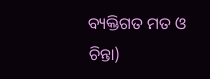ବ୍ୟକ୍ତିଗତ ମତ ଓ ଚିନ୍ତା)